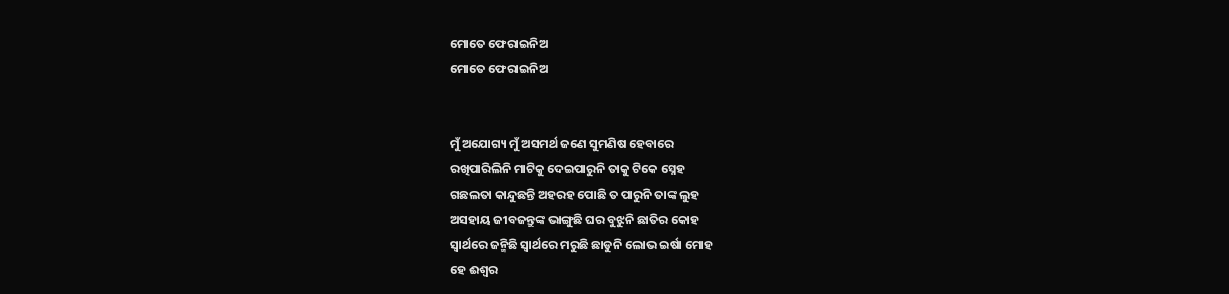ମୋତେ ଫେରାଇନିଅ
ମୋତେ ଫେରାଇନିଅ


ମୁଁ ଅଯୋଗ୍ୟ ମୁଁ ଅସମର୍ଥ ଜଣେ ସୁମଣିଷ ହେବାରେ
ରଖିପାରିଲିନି ମାଟିକୁ ଦେଇପାରୁନି ତାକୁ ଟିକେ ସ୍ନେହ
ଗଛଲତା କାନ୍ଦୁଛନ୍ତି ଅହରହ ପୋଛି ତ ପାରୁନି ତାଙ୍କ ଲୁହ
ଅସହାୟ ଜୀବଜନ୍ତୁଙ୍କ ଭାଙ୍ଗୁଛି ଘର ବୁଝୁନି ଛାତିର କୋହ
ସ୍ୱାର୍ଥରେ ଜନ୍ମିଛି ସ୍ୱାର୍ଥରେ ମରୁଛି ଛାଡୁନି ଲୋଭ ଇର୍ଷା ମୋହ
ହେ ଈଶ୍ୱର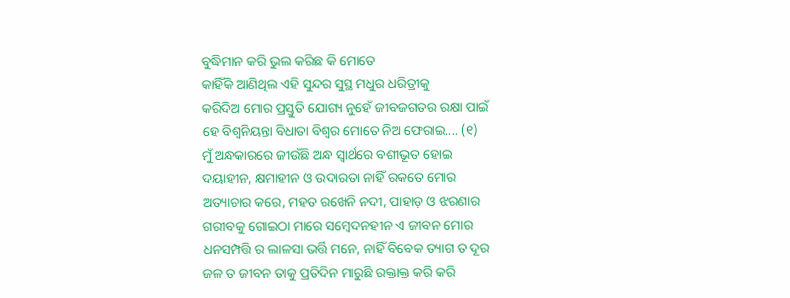ବୁଦ୍ଧିମାନ କରି ଭୁଲ କରିଛ କି ମୋତେ
କାହିଁକି ଆଣିଥିଲ ଏହି ସୁନ୍ଦର ସୁସ୍ଥ ମଧୁର ଧରିତ୍ରୀକୁ
କରିଦିଅ ମୋର ପ୍ରସ୍ତୁତି ଯୋଗ୍ୟ ନୁହେଁ ଜୀବଜଗତର ରକ୍ଷା ପାଇଁ
ହେ ବିଶ୍ୱନିୟନ୍ତା ବିଧାତା ବିଶ୍ୱର ମୋତେ ନିଅ ଫେରାଇ.... (୧)
ମୁଁ ଅନ୍ଧକାରରେ ଜୀଉଁଛି ଅନ୍ଧ ସ୍ୱାର୍ଥରେ ବଶୀଭୂତ ହୋଇ
ଦୟାହୀନ, କ୍ଷମାହୀନ ଓ ଉଦାରତା ନାହିଁ ରକତେ ମୋର
ଅତ୍ୟାଚାର କରେ, ମହତ ରଖେନି ନଦୀ, ପାହାଡ଼ ଓ ଝରଣାର
ଗରୀବକୁ ଗୋଇଠା ମାରେ ସମ୍ବେଦନହୀନ ଏ ଜୀବନ ମୋର
ଧନସମ୍ପତ୍ତି ର ଲାଳସା ଭର୍ତ୍ତି ମନେ, ନାହିଁ ବିବେକ ତ୍ୟାଗ ତ ଦୂର
ଜଳ ତ ଜୀବନ ତାକୁ ପ୍ରତିଦିନ ମାରୁଛି ରକ୍ତାକ୍ତ କରି କରି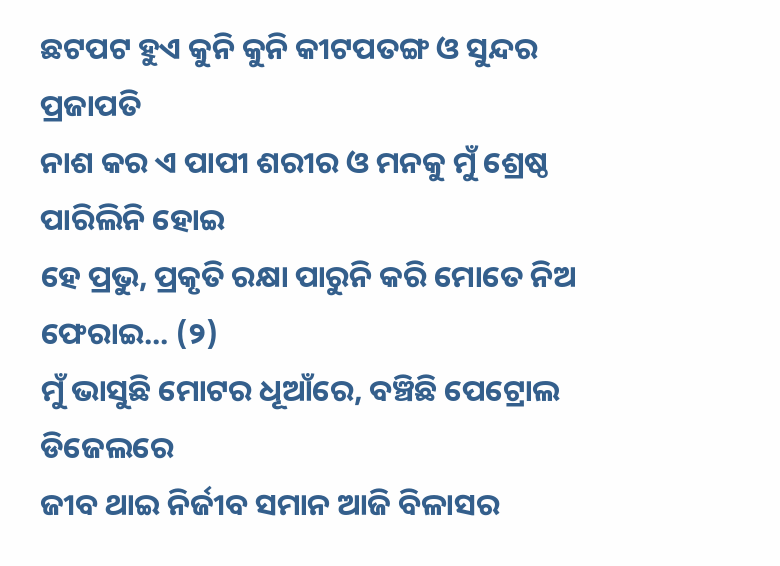ଛଟପଟ ହୁଏ କୁନି କୁନି କୀଟପତଙ୍ଗ ଓ ସୁନ୍ଦର ପ୍ରଜାପତି
ନାଶ କର ଏ ପାପୀ ଶରୀର ଓ ମନକୁ ମୁଁ ଶ୍ରେଷ୍ଠ ପାରିଲିନି ହୋଇ
ହେ ପ୍ରଭୁ, ପ୍ରକୃତି ରକ୍ଷା ପାରୁନି କରି ମୋତେ ନିଅ ଫେରାଇ... (୨)
ମୁଁ ଭାସୁଛି ମୋଟର ଧୂଆଁରେ, ବଞ୍ଚିଛି ପେଟ୍ରୋଲ ଡିଜେଲରେ
ଜୀବ ଥାଇ ନିର୍ଜୀବ ସମାନ ଆଜି ବିଳାସର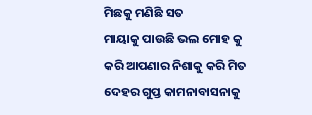ମିଛକୁ ମଣିଛି ସତ
ମାୟାକୁ ପାଉଛି ଭଲ ମୋହ କୁ କରି ଆପଣାର ନିଶାକୁ କରି ମିତ
ଦେହର ଗୁପ୍ତ କାମନାବାସନାକୁ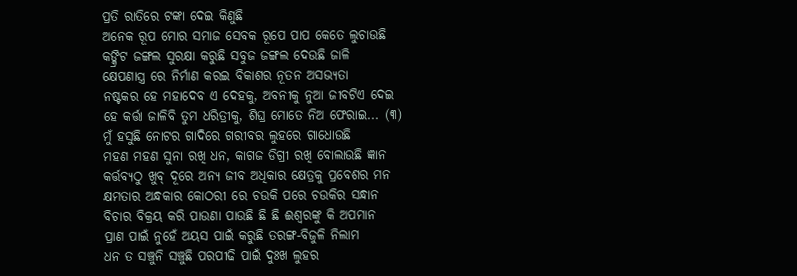ପ୍ରତି ରାତିରେ ଟଙ୍କା ଦେଇ କିଣୁଛି
ଅନେକ ରୂପ ମୋର ସମାଜ ସେବକ ରୂପେ ପାପ କେତେ ଲୁଚାଉଛି
କଙ୍କ୍ରିଟ ଜଙ୍ଗଲ ସୁରକ୍ଷା କରୁଛି ସବୁଜ ଜଙ୍ଗଲ ଦେଉଛି ଜାଳି
କ୍ଷେପଣାସ୍ତ୍ର ରେ ନିର୍ମାଣ କରଇ ବିକାଶର ନୂତନ ଅସଭ୍ଯତା
ନଷ୍ଟକର ହେ ମହାଦେବ ଏ ଦେହକୁ, ଅବନୀକୁ ନୁଆ ଜୀବଟିଏ ଦେଇ
ହେ କର୍ତ୍ତା ଜାଳିବି ତୁମ ଧରିତ୍ରୀକୁ, ଶିଘ୍ର ମୋତେ ନିଅ ଫେରାଇ... (୩)
ମୁଁ ହସୁଛି ନୋଟର ଗାଦିରେ ଗରୀବର ଲୁହରେ ଗାଧୋଉଛି
ମହଣ ମହଣ ସୁନା ରଖି ଧନ, କାଗଜ ଡିଗ୍ରୀ ରଖି ବୋଲାଉଛି ଜ୍ଞାନ
କର୍ତ୍ତବ୍ୟଠୁ ଖୁବ୍ ଦୂରେ ଅନ୍ୟ ଜୀବ ଅଧିକାର କ୍ଷେତ୍ରକୁ ପ୍ରବେଶର ମନ
କ୍ଷମତାର ଅନ୍ଧକାର କୋଠରୀ ରେ ଚଉକି ପରେ ଚଉକିର ସନ୍ଧାନ
ବିଚାର ବିକ୍ରୟ କରି ପାଉଣା ପାଉଛି ଛି ଛି ଈଶ୍ବରଙ୍କୁ କି ଅପମାନ
ପ୍ରାଣ ପାଇଁ ନୁହେଁ ଅୟସ ପାଇଁ କରୁଛି ତରଙ୍ଗ-ବିଜୁଳି ନିଲାମ
ଧନ ତ ସଞ୍ଚୁନି ସଞ୍ଚୁଛି ପରପୀଢି ପାଇଁ ଦୁଃଖ ଲୁହର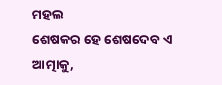ମହଲ
ଶେଷକର ହେ ଶେଷଦେବ ଏ ଆତ୍ମାକୁ,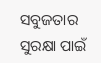ସବୁଜତାର ସୁରକ୍ଷା ପାଇଁ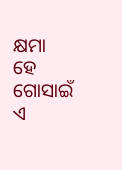କ୍ଷମା ହେ ଗୋସାଇଁ ଏ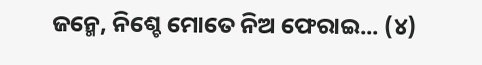ଜନ୍ମେ, ନିଶ୍ଚେ ମୋତେ ନିଅ ଫେରାଇ... (୪)